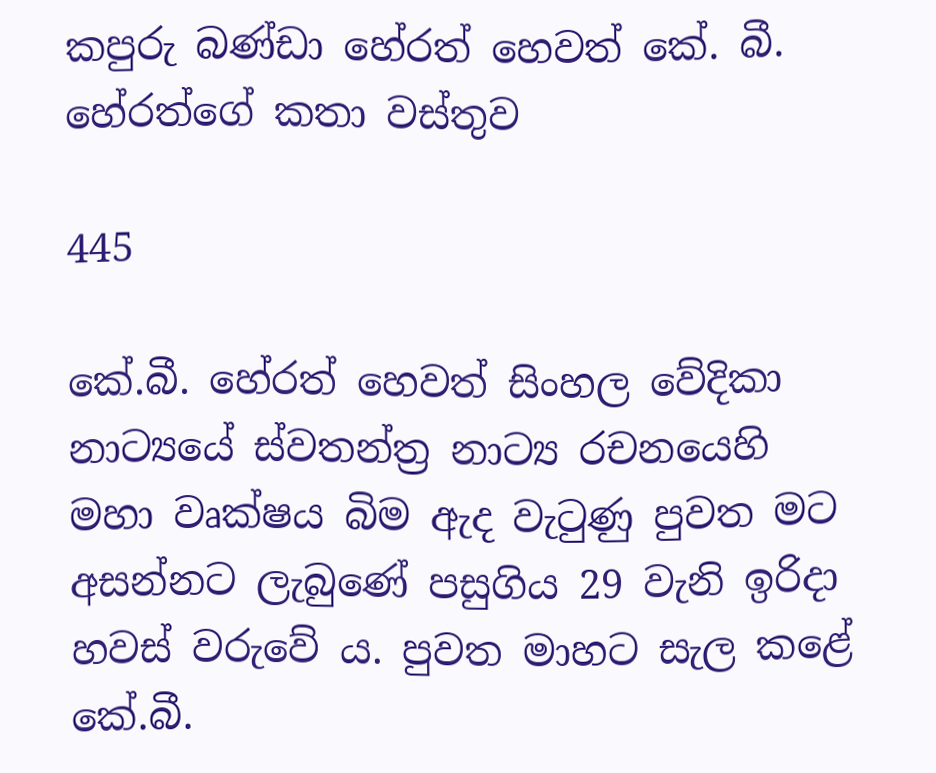කපුරු බණ්ඩා හේරත් හෙවත් කේ. බී. හේරත්ගේ කතා වස්තුව

445

කේ.බී. හේරත් හෙවත් සිංහල වේදිකා නාට්‍යයේ ස්වතන්ත්‍ර නාට්‍ය රචනයෙහි මහා වෘක්ෂය බිම ඇද වැටුණු පුවත මට අසන්නට ලැබුණේ පසුගිය 29 වැනි ඉරිදා හවස් වරුවේ ය. පුවත මාහට සැල කළේ කේ.බී.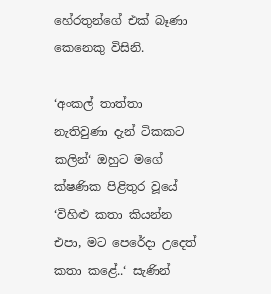හේරතුන්ගේ එක් බෑණා කෙනෙකු විසිනි.

‘අංකල් තාත්තා නැතිවුණා දැන් ටිකකට කලින්‘ ඔහුට මගේ ක්ෂණික පිළිතුර වූයේ ‘විහිළු කතා කියන්න එපා, මට පෙරේදා උදෙත් කතා කළේ..‘ සැණින්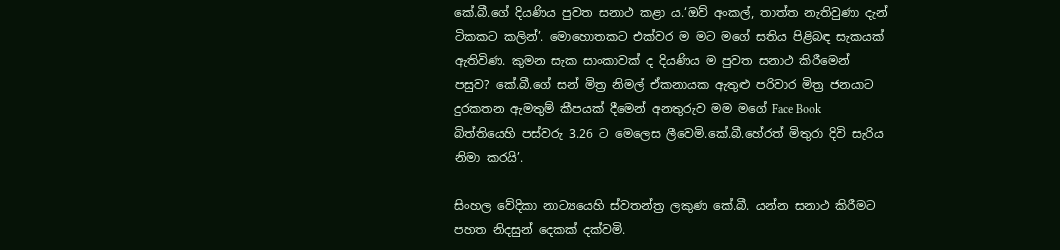කේ.බී.ගේ දියණිය පුවත සනාථ කළා ය.‘ඔව් අංකල්, තාත්ත නැතිවුණා දැන් ටිකකට කලින්’. මොහොතකට එක්වර ම මට මගේ සතිය පිළිබඳ සැකයක් ඇතිවිණ. කුමන සැක සාංකාවක් ද දියණිය ම පුවත සනාථ කිරීමෙන් පසුව? කේ.බී.ගේ සන් මිත්‍ර නිමල් ඒකනායක ඇතුළු පරිවාර මිත්‍ර ජනයාට දුරකතන ඇමතුම් කීපයක් දීමෙන් අනතුරුව මම මගේ Face Book බිත්තියෙහි පස්වරු 3.26 ට මෙලෙස ලීවෙමි.කේ.බී.හේරත් මිතුරා දිවි සැරිය නිමා කරයි’.

සිංහල වේදිකා නාට්‍යයෙහි ස්වතන්ත්‍ර ලකුණ කේ.බී. යන්න සනාථ කිරීමට පහත නිදසුන් දෙකක් දක්වමි.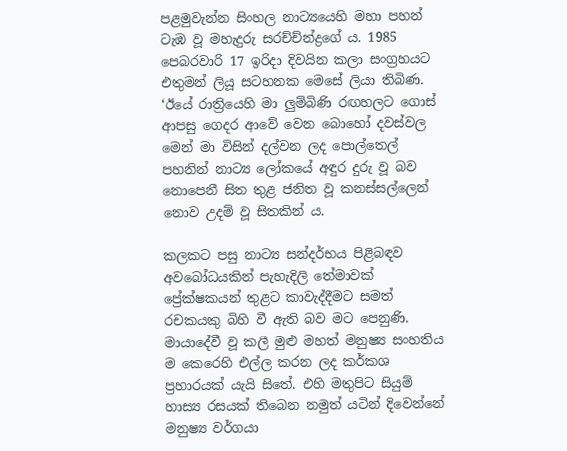පළමුවැන්න සිංහල නාට්‍යයෙහි මහා පහන් ටැඹ වූ මහැදුරු සරච්ච්න්ද්‍රගේ ය. 1985 පෙබරවාරි 17 ඉරිදා දිවයින කලා සංග්‍රහයට එතුමන් ලියූ සටහනක මෙසේ ලියා තිබිණ. ‘ඊයේ රාත්‍රියෙහි මා ලුම්බිණි රඟහලට ගොස් ආපසු ගෙදර ආවේ වෙන බොහෝ දවස්වල මෙන් මා විසින් දල්වන ලද පොල්තෙල් පහනින් නාට්‍ය ලෝකයේ අඳුර දුරු වූ බව නොපෙනී සිත තුළ ජනිත වූ කනස්සල්ලෙන් නොව උදම් වූ සිතකින් ය.

කලකට පසු නාට්‍ය සන්දර්භය පිළිබඳව අවබෝධයකින් පැහැදිලි තේමාවක් ප්‍රේක්ෂකයන් තුළට කාවැද්දීමට සමත් රචකයකු බිහි වී ඇති බව මට පෙනුණි. මායාදේවී වූ කලී මුළු මහත් මනුෂ්‍ය සංහතිය ම කෙරෙහි එල්ල කරන ලද කර්කශ ප්‍රහාරයක් යැයි සිතේ. එහි මතුපිට සියුම් හාස්‍ය රසයක් තිබෙන නමුත් යටින් දිවෙන්නේ මනුෂ්‍ය වර්ගයා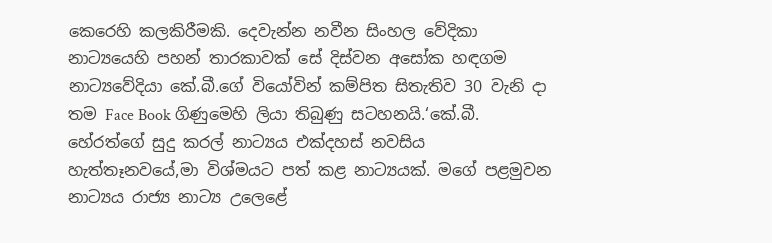කෙරෙහි කලකිරීමකි. දෙවැන්න නවීන සිංහල වේදිකා නාට්‍යයෙහි පහන් තාරකාවක් සේ දිස්වන අසෝක හඳගම නාට්‍යවේදියා කේ.බී.ගේ වියෝවින් කම්පිත සිතැතිව 30 වැනි දා තම Face Book ගිණුමෙහි ලියා තිබුණු සටහනයි.‘කේ.බී. හේරත්ගේ සුදු කරල් නාට්‍යය එක්දහස් නවසිය හැත්තෑනවයේ,මා විශ්මයට පත් කළ නාට්‍යයක්. මගේ පළමුවන නාට්‍යය රාජ්‍ය නාට්‍ය උලෙළේ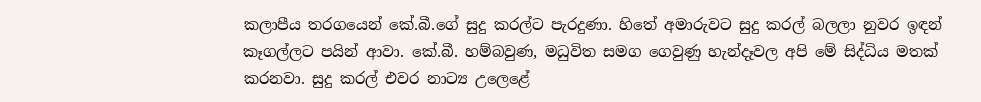කලාපීය තරගයෙන් කේ.බී.ගේ සුදු කරල්ට පැරදුණා. හිතේ අමාරුවට සුදු කරල් බලලා නුවර ඉඳන් කෑගල්ලට පයින් ආවා. කේ.බී. හම්බවුණ, මධුවිත සමග ගෙවුණු හැන්දෑවල අපි මේ සිද්ධිය මතක් කරනවා. සුදු කරල් එවර නාට්‍ය උලෙළේ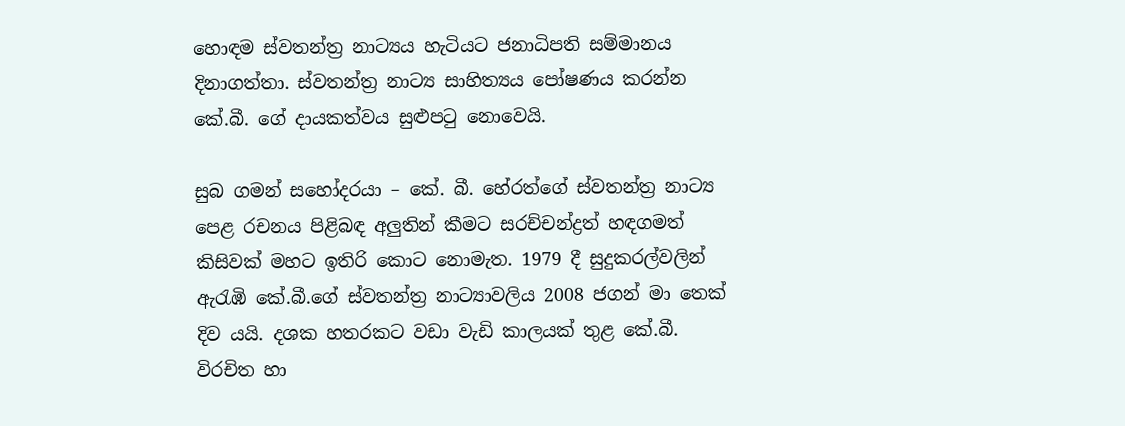හොඳම ස්වතන්ත්‍ර නාට්‍යය හැටියට ජනාධිපති සම්මානය දිනාගත්තා. ස්වතන්ත්‍ර නාට්‍ය සාහිත්‍යය පෝෂණය කරන්න කේ.බී. ගේ දායකත්වය සුළුපටු නොවෙයි.

සුබ ගමන් සහෝදරයා – කේ. බී. හේරත්ගේ ස්වතන්ත්‍ර නාට්‍ය පෙළ රචනය පිළිබඳ අලුතින් කීමට සරච්චන්ද්‍රත් හඳගමත් කිසිවක් මහට ඉතිරි කොට නොමැත. 1979 දී සුදුකරල්වලින් ඇරැඹි කේ.බී.ගේ ස්වතන්ත්‍ර නාට්‍යාවලිය 2008 ජගන් මා තෙක් දිව යයි. දශක හතරකට වඩා වැඩි කාලයක් තුළ කේ.බී. විරචිත හා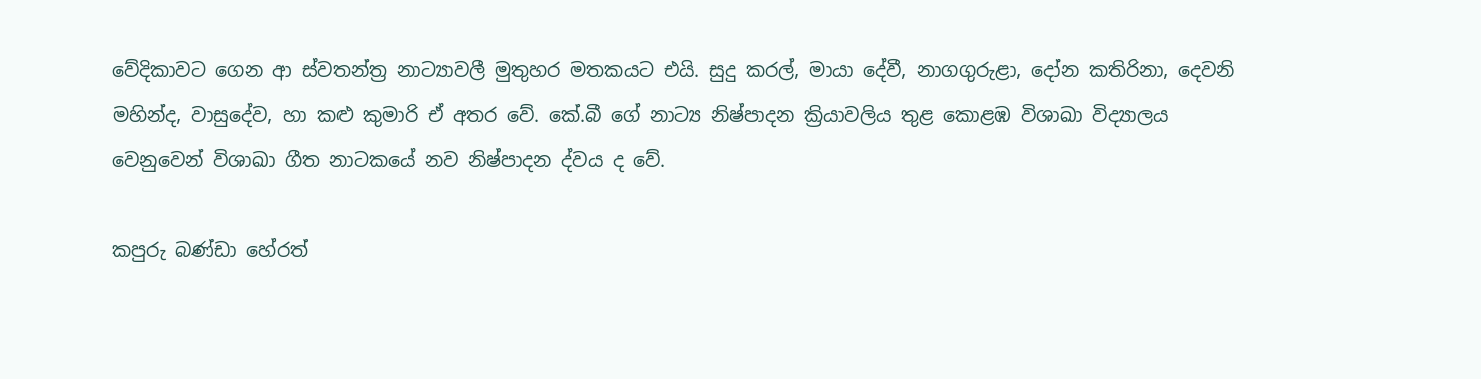වේදිකාවට ගෙන ආ ස්වතන්ත්‍ර නාට්‍යාවලී මුතුහර මතකයට එයි. සුදු කරල්, මායා දේවී, නාගගුරුළා, දෝන කතිරිනා, දෙවනි මහින්ද, වාසුදේව, හා කළු කුමාරි ඒ අතර වේ. කේ.බී ගේ නාට්‍ය නිෂ්පාදන ක්‍රියාවලිය තුළ කොළඹ විශාඛා විද්‍යාලය වෙනුවෙන් විශාඛා ගීත නාටකයේ නව නිෂ්පාදන ද්වය ද වේ.

කපුරු බණ්ඩා හේරත්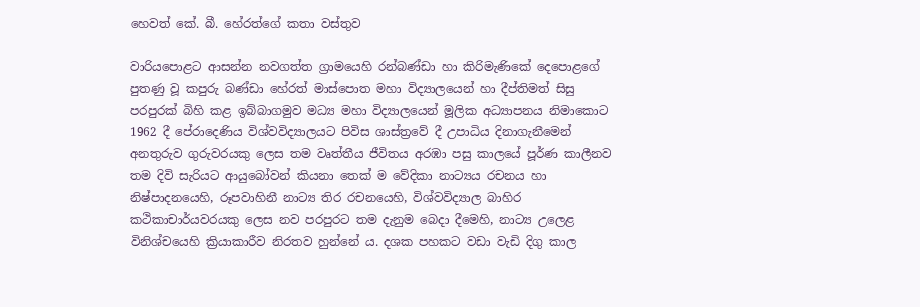හෙවත් කේ. බී. හේරත්ගේ කතා වස්තුව

වාරියපොළට ආසන්න නවගත්ත ග්‍රාමයෙහි රන්බණ්ඩා හා කිරිමැණිකේ දෙපොළගේ පුතණු වූ කපුරු බණ්ඩා හේරත් මාස්පොත මහා විද්‍යාලයෙන් හා දීප්තිමත් සිසු පරපුරක් බිහි කළ ඉබ්බාගමුව මධ්‍ය මහා විද්‍යාලයෙන් මූලික අධ්‍යාපනය නිමාකොට 1962 දී පේරාදෙණිය විශ්වවිද්‍යාලයට පිවිස ශාස්ත්‍රවේ දී උපාධිය දිනාගැනීමෙන් අනතුරුව ගුරුවරයකු ලෙස තම වෘත්තීය ජීවිතය අරඹා පසු කාලයේ පූර්ණ කාලීනව තම දිවි සැරියට ආයුබෝවන් කියනා තෙක් ම වේදිකා නාට්‍යය රචනය හා නිෂ්පාදනයෙහි, රූපවාහිනී නාට්‍ය තිර රචනයෙහි, විශ්වවිද්‍යාල බාහිර කථිකාචාර්යවරයකු ලෙස නව පරපුරට තම දැනුම බෙදා දීමෙහි, නාට්‍ය උලෙළ විනිශ්චයෙහි ක්‍රියාකාරීව නිරතව හුන්නේ ය. දශක පහකට වඩා වැඩි දිගු කාල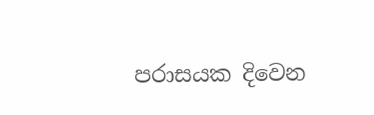පරාසයක දිවෙන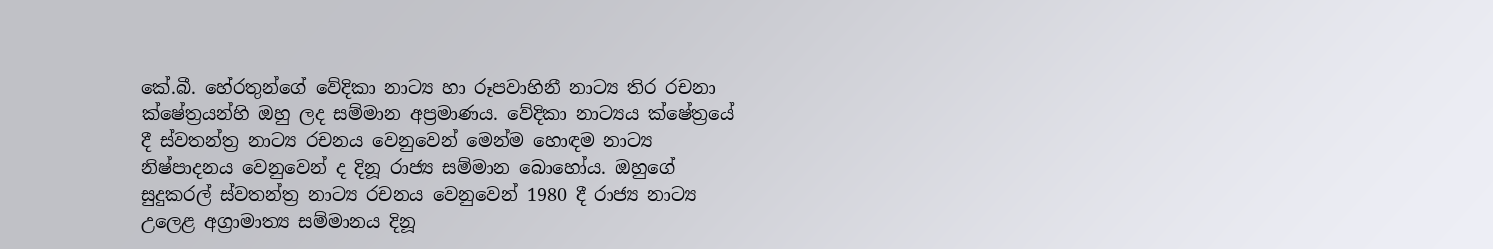කේ.බී. හේරතුන්ගේ වේදිකා නාට්‍ය හා රූපවාහිනී නාට්‍ය තිර රචනා ක්ෂේත්‍රයන්හි ඔහු ලද සම්මාන අප්‍රමාණය. වේදිකා නාට්‍යය ක්ෂේත්‍රයේ දී ස්වතන්ත්‍ර නාට්‍ය රචනය වෙනුවෙන් මෙන්ම හොඳම නාට්‍ය නිෂ්පාදනය වෙනුවෙන් ද දිනූ රාජ්‍ය සම්මාන බොහෝය. ඔහුගේ සුදුකරල් ස්වතන්ත්‍ර නාට්‍ය රචනය වෙනුවෙන් 1980 දී රාජ්‍ය නාට්‍ය උලෙළ අග්‍රාමාත්‍ය සම්මානය දිනූ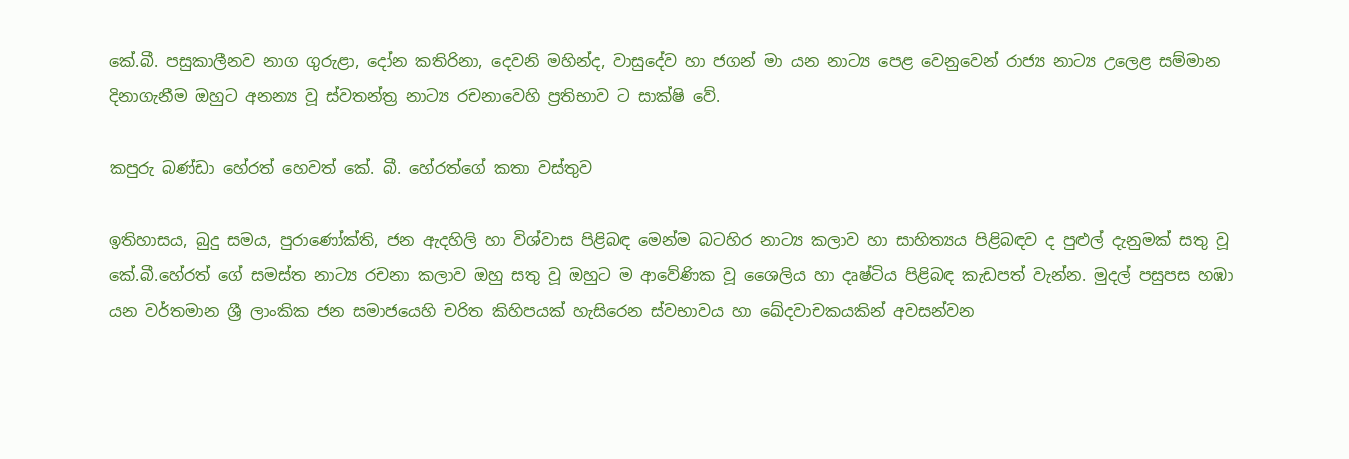කේ.බී. පසුකාලීනව නාග ගුරුළා, දෝන කතිරිනා, දෙවනි මහින්ද, වාසුදේව හා ජගන් මා යන නාට්‍ය පෙළ වෙනුවෙන් රාජ්‍ය නාට්‍ය උලෙළ සම්මාන දිනාගැනීම ඔහුට අනන්‍ය වූ ස්වතන්ත්‍ර නාට්‍ය රචනාවෙහි ප්‍රතිභාව ට සාක්ෂි වේ.

කපුරු බණ්ඩා හේරත් හෙවත් කේ. බී. හේරත්ගේ කතා වස්තුව

ඉතිහාසය, බුදු සමය, පුරාණෝක්ති, ජන ඇදහිලි හා විශ්වාස පිළිබඳ මෙන්ම බටහිර නාට්‍ය කලාව හා සාහිත්‍යය පිළිබඳව ද පුළුල් දැනුමක් සතු වූ කේ.බී.හේරත් ගේ සමස්ත නාට්‍ය රචනා කලාව ඔහු සතු වූ ඔහුට ම ආවේණික වූ ශෛලිය හා දෘෂ්ටිය පිළිබඳ කැඩපත් වැන්න. මුදල් පසුපස හඹා යන වර්තමාන ශ්‍රී ලාංකික ජන සමාජයෙහි චරිත කිහිපයක් හැසිරෙන ස්වභාවය හා ඛේදවාචකයකින් අවසන්වන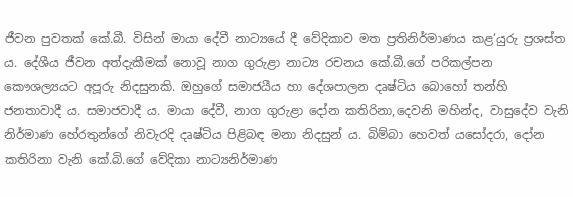ජීවන පුවතක් කේ.බී. විසින් මායා දේවී නාට්‍යයේ දී වේදිකාව මත ප්‍රතිනිර්මාණය කළ‘යුරු ප්‍රශස්ත ය. දේශීය ජීවන අත්දැකීමක් නොවූ නාග ගුරුළා නාට්‍ය රචනය කේ.බී.ගේ පරිකල්පන කෞශල්‍යයට අපූරු නිදසුනකි. ඔහුගේ සමාජයීය හා දේශපාලන දෘෂ්ටිය බොහෝ තන්හි ජනතාවාදී ය. සමාජවාදී ය. මායා දේවී, නාග ගුරුළා දෝන කතිරිනා,දෙවනි මහින්ද, වාසුදේව වැනි නිර්මාණ හේරතුන්ගේ නිවැරදි දෘෂ්ටිය පිළිබඳ මනා නිදසුන් ය. බිම්බා හෙවත් යසෝදරා, දෝන කතිරිනා වැනි කේ.බි.ගේ වේදිකා නාට්‍යනිර්මාණ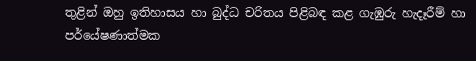තුළින් ඔහු ඉතිහාසය හා බුද්ධ චරිතය පිළිබඳ කළ ගැඹුරු හැදෑරීම් හා පර්යේෂණාත්මක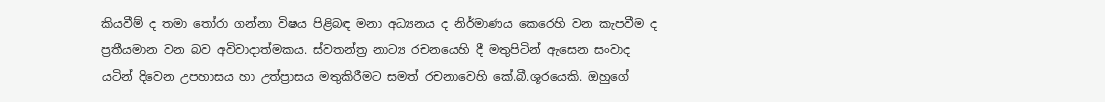කියවීම් ද තමා තෝරා ගන්නා විෂය පිළිබඳ මනා අධ්‍යනය ද නිර්මාණය කෙරෙහි වන කැපවීම ද ප්‍රතීයමාන වන බව අවිවාදාත්මකය. ස්වතන්ත්‍ර නාට්‍ය රචනයෙහි දී මතුපිටින් ඇසෙන සංවාද යටින් දිවෙන උපහාසය හා උත්ප්‍රාසය මතුකිරීමට සමත් රචනාවෙහි කේ.බී.ශූරයෙකි. ඔහුගේ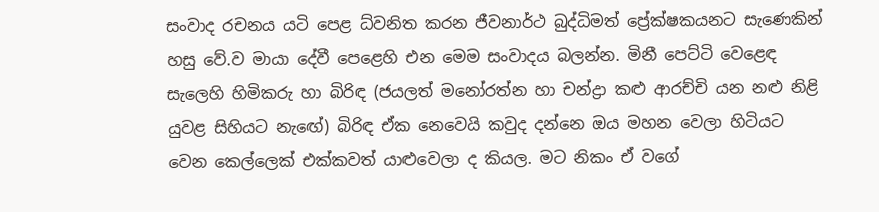සංවාද රචනය යටි පෙළ ධ්වනිත කරන ජීවනාර්ථ බුද්ධිමත් ප්‍රේක්ෂකයනට සැණෙකින් හසු වේ.ව මායා දේවී පෙළෙහි එන මෙම සංවාදය බලන්න. මිනී පෙට්ටි වෙළෙඳ සැලෙහි හිමිකරු හා බිරිඳ (ජයලත් මනෝරත්න හා චන්ද්‍රා කළු ආරච්චි යන නළු නිළි යුවළ සිහියට නැඟේ) බිරිඳ ඒක නෙවෙයි කවුද දන්නෙ ඔය මහන වෙලා හිටියට වෙන කෙල්ලෙක් එක්කවත් යාළුවෙලා ද කියල. මට නිකං ඒ වගේ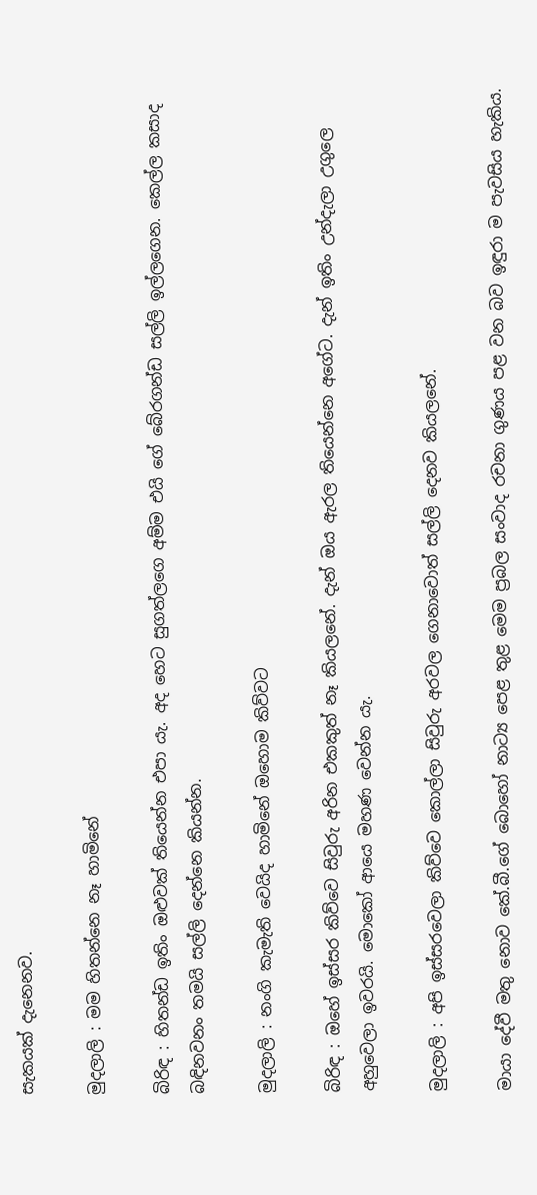සැකයක් දැනෙනව.

මුදලාලි : මම හිතන්නෙ නෑ හාමිනේ

බිරිඳ : හිතන්ඩ ඉතිං ඔළුවක් තියෙන්න එපා යැ. අද හෙට සුගත්ලගෙ අම්ම එයි ගේ බේරගන්ඩ සල්ලි ඉල්ලගෙන. කෙල්ල කසාද බඳිනවනං තමයි සල්ලි දෙන්නෙ කියන්න.

මුදලාලි : නංගි කැමැති වෙයිද හාමිනේ ඔහොම කිව්වට

බිරිඳ : ඔහේ ඉස්සර කිව්වෙ සිවුරු අරින එකකුත් නෑ කියලනේ. දැන් ඔය ඇරල තියෙන්නෙ අගේට. දැන් ඉතිං උන්දැලා උගුලෙ අහුවෙලා ඉවරයි. මොකෝ ආයෙ මහණ වෙන්න යැ.

මුදලාලි : අපි ඉස්සරවෙලා කිව්වෙ කොල්ලා සිවුරු අරවල ගෙනාවොත් සල්ලි දෙනව කියලනේ.

මායා දේවී මතු නොව කේ.බී.ගේ බොහෝ නාට්‍ය පෙළ තුළ මෙම ප්‍රබල සංවාද රචනා ගුණය පළ වන බව ඉඳුරා ම පැවසිය හැකිය.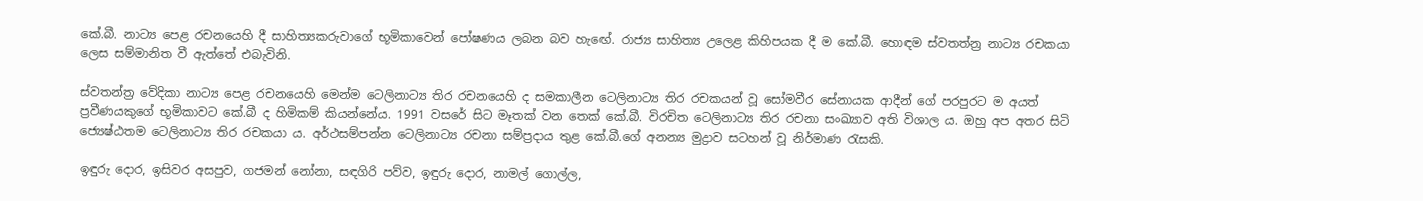කේ.බී. නාට්‍ය පෙළ රචනයෙහි දී සාහිත්‍යකරුවාගේ භූමිකාවෙන් පෝෂණය ලබන බව හැඟේ. රාජ්‍ය සාහිත්‍ය උලෙළ කිහිපයක දී ම කේ.බී. හොඳම ස්වතත්න්‍ර නාට්‍ය රචකයා ලෙස සම්මානිත වී ඇත්තේ එබැවිනි.

ස්වතන්ත්‍ර වේදිකා නාට්‍ය පෙළ රචනයෙහි මෙන්ම ටෙලිනාට්‍ය තිර රචනයෙහි ද සමකාලීන ටෙලිනාට්‍ය තිර රචකයන් වූ සෝමවීර සේනායක ආදීන් ගේ පරපුරට ම අයත් ප්‍රවීණයකුගේ භූමිකාවට කේ.බී ද හිමිකම් කියන්නේය. 1991 වසරේ සිට මෑතක් වන තෙක් කේ.බී. විරචිත ටෙලිනාට්‍ය තිර රචනා සංඛ්‍යාව අති විශාල ය. ඔහු අප අතර සිටි ජ්‍යෙෂ්ඨතම ටෙලිනාට්‍ය තිර රචකයා ය. අර්ථසම්පන්න ටෙලිනාට්‍ය රචනා සම්ප්‍රදාය තුළ කේ.බී.ගේ අනන්‍ය මුද්‍රාව සටහන් වූ නිර්මාණ රැසකි.

ඉඳුරු දොර, ඉසිවර අසපුව, ගජමන් නෝනා, සඳගිරි පව්ව, ඉඳුරු දොර, නාමල් ගොල්ල,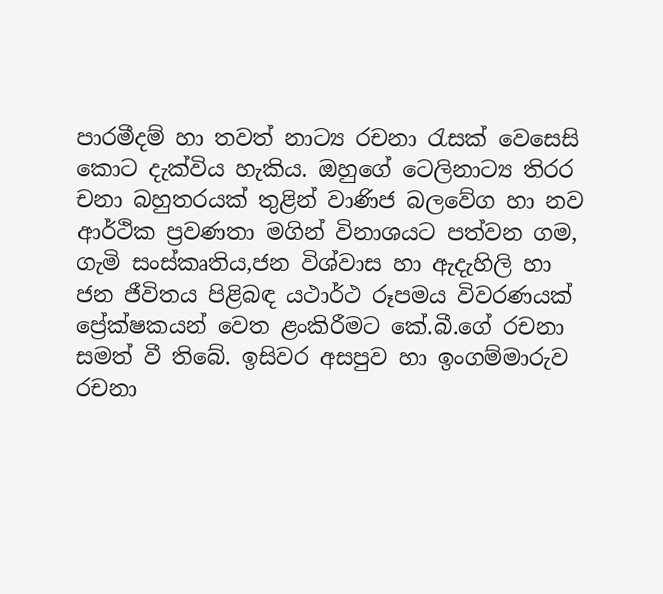පාරමීදම් හා තවත් නාට්‍ය රචනා රැසක් වෙසෙසි කොට දැක්විය හැකිය. ඔහුගේ ටෙලිනාට්‍ය තිරර චනා බහුතරයක් තුළින් වාණිජ බලවේග හා නව ආර්ථික ප්‍රවණතා මගින් විනාශයට පත්වන ගම, ගැමි සංස්කෘතිය,ජන විශ්වාස හා ඇදැහිලි හා ජන ජීවිතය පිළිබඳ යථාර්ථ රූපමය විවරණයක් ප්‍රේක්ෂකයන් වෙත ළංකිරීමට කේ.බී.ගේ රචනා සමත් වී තිබේ. ඉසිවර අසපුව හා ඉංගම්මාරුව රචනා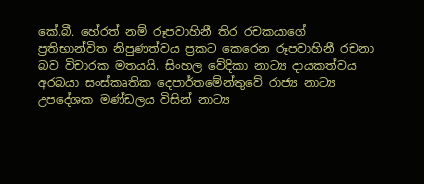කේ.බී. හේරත් නම් රූපවාහිනී තිර රචකයාගේ ප්‍රතිභාන්විත නිපුණත්වය ප්‍රකට කෙරෙන රූපවාහිනී රචනා බව විචාරක මතයයි. සිංහල වේදිකා නාට්‍ය දායකත්වය අරබයා සංස්කෘතික දෙපාර්තමේන්තුවේ රාජ්‍ය නාට්‍ය උපදේශක මණ්ඩලය විසින් නාට්‍ය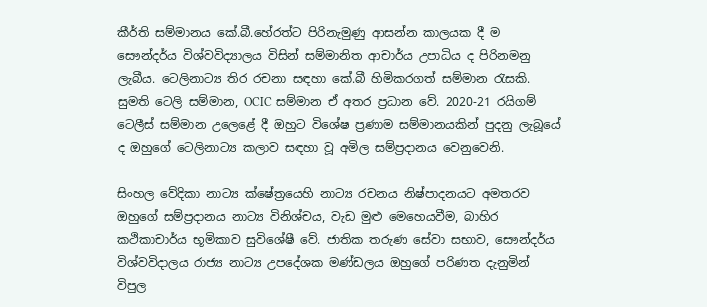කීර්ති සම්මානය කේ.බී.හේරත්ට පිරිනැමුණු ආසන්න කාලයක දී ම සෞන්දර්ය විශ්වවිද්‍යාලය විසින් සම්මානිත ආචාර්ය උපාධිය ද පිරිනමනු ලැබීය. ටෙලිනාට්‍ය තිර රචනා සඳහා කේ.බී හිමිකරගත් සම්මාන රැසකි. සුමති ටෙලි සම්මාන, OCIC සම්මාන ඒ අතර ප්‍රධාන වේ. 2020-21 රයිගම් ටෙලීස් සම්මාන උලෙළේ දී ඔහුට විශේෂ ප්‍රණාම සම්මානයකින් පුදනු ලැබූයේ ද ඔහුගේ ටෙලිනාට්‍ය කලාව සඳහා වූ අමිල සම්ප්‍රදානය වෙනුවෙනි.

සිංහල වේදිකා නාට්‍ය ක්ෂේත්‍රයෙහි නාට්‍ය රචනය නිෂ්පාදනයට අමතරව ඔහුගේ සම්ප්‍රදානය නාට්‍ය විනිශ්චය, වැඩ මුළු මෙහෙයවීම, බාහිර කථිකාචාර්ය භූමිකාව සුවිශේෂී වේ. ජාතික තරුණ සේවා සභාව, සෞන්දර්ය විශ්වවිදාලය රාජ්‍ය නාට්‍ය උපදේශක මණ්ඩලය ඔහුගේ පරිණත දැනුමින් විපුල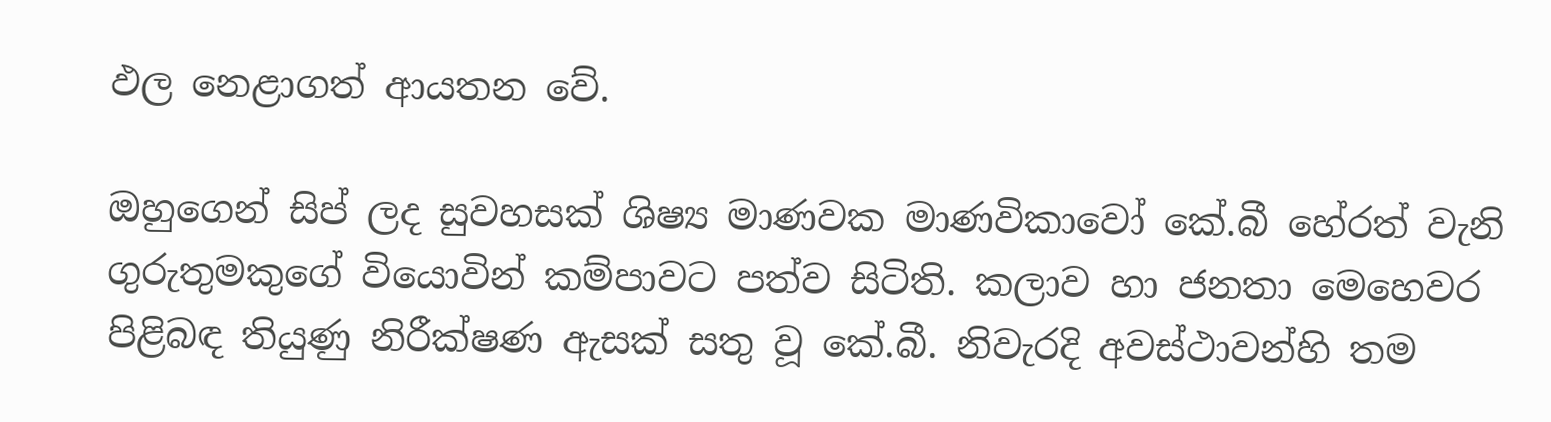ඵල නෙළාගත් ආයතන වේ.

ඔහුගෙන් සිප් ලද සුවහසක් ශිෂ්‍ය මාණවක මාණවිකාවෝ කේ.බී හේරත් වැනි ගුරුතුමකුගේ වියොවින් කම්පාවට පත්ව සිටිති. කලාව හා ජනතා මෙහෙවර පිළිබඳ තියුණු නිරීක්ෂණ ඇසක් සතු වූ කේ.බී. නිවැරදි අවස්ථාවන්හි තම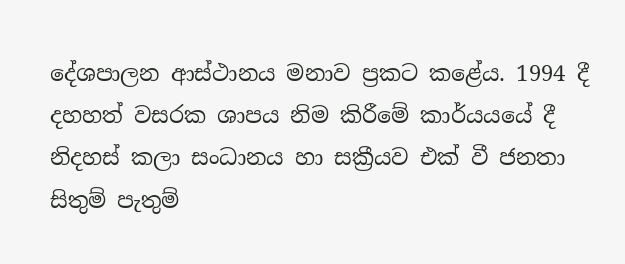දේශපාලන ආස්ථානය මනාව ප්‍රකට කළේය. 1994 දී දහහත් වසරක ශාපය නිම කිරීමේ කාර්යයයේ දී නිදහස් කලා සංධානය හා සක්‍රීයව එක් වී ජනතා සිතුම් පැතුම්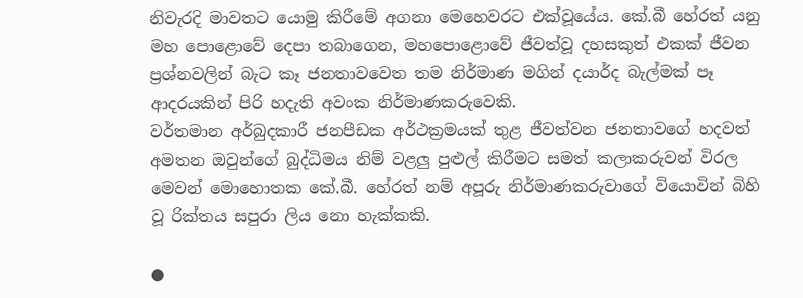නිවැරදි මාවතට යොමු කිරීමේ අගනා මෙහෙවරට එක්වූයේය. කේ.බී හේරත් යනු මහ පොළොවේ දෙපා තබාගෙන, මහපොළොවේ ජීවත්වූ දහසකුත් එකක් ජීවන ප්‍රශ්නවලින් බැට කෑ ජනතාවවෙත තම නිර්මාණ මගින් දයාර්ද බැල්මක් පෑ ආදරයකින් පිරි හදැති අවංක නිර්මාණකරුවෙකි.
වර්තමාන අර්බුදකාරී ජනපීඩක අර්ථක්‍රමයක් තුළ ජීවත්වන ජනතාවගේ හදවත් අමතන ඔවුන්ගේ බුද්ධිමය නිම් වළලු පුළුල් කිරීමට සමත් කලාකරුවන් විරල මෙවන් මොහොතක කේ.බී. හේරත් නම් අපූරු නිර්මාණකරුවාගේ වියොවින් බිහි වූ රික්තය සපුරා ලිය නො හැක්කකි.

●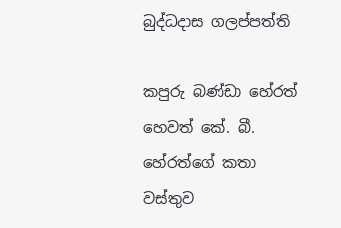බුද්ධදාස ගලප්පත්ති

කපුරු බණ්ඩා හේරත් හෙවත් කේ. බී. හේරත්ගේ කතා වස්තුව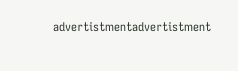advertistmentadvertistment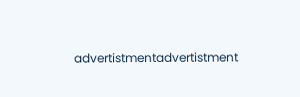advertistmentadvertistment